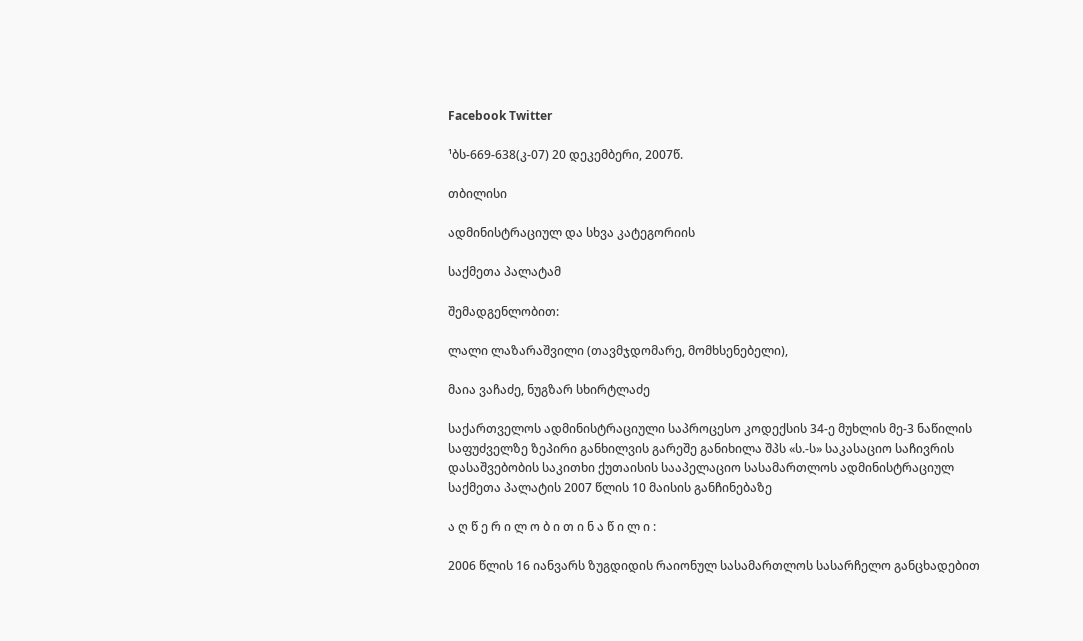Facebook Twitter

¹ბს-669-638(კ-07) 20 დეკემბერი, 2007წ.

თბილისი

ადმინისტრაციულ და სხვა კატეგორიის

საქმეთა პალატამ

შემადგენლობით:

ლალი ლაზარაშვილი (თავმჯდომარე, მომხსენებელი),

მაია ვაჩაძე, ნუგზარ სხირტლაძე

საქართველოს ადმინისტრაციული საპროცესო კოდექსის 34-ე მუხლის მე-3 ნაწილის საფუძველზე ზეპირი განხილვის გარეშე განიხილა შპს «ს.-ს» საკასაციო საჩივრის დასაშვებობის საკითხი ქუთაისის სააპელაციო სასამართლოს ადმინისტრაციულ საქმეთა პალატის 2007 წლის 10 მაისის განჩინებაზე

ა ღ წ ე რ ი ლ ო ბ ი თ ი ნ ა წ ი ლ ი :

2006 წლის 16 იანვარს ზუგდიდის რაიონულ სასამართლოს სასარჩელო განცხადებით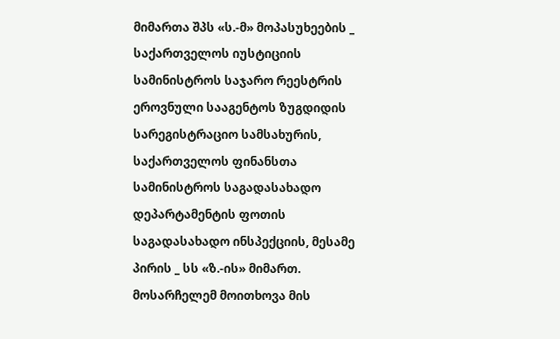მიმართა შპს «ს.-მ» მოპასუხეების _ საქართველოს იუსტიციის სამინისტროს საჯარო რეესტრის ეროვნული სააგენტოს ზუგდიდის სარეგისტრაციო სამსახურის, საქართველოს ფინანსთა სამინისტროს საგადასახადო დეპარტამენტის ფოთის საგადასახადო ინსპექციის, მესამე პირის _ სს «ზ.-ის» მიმართ. მოსარჩელემ მოითხოვა მის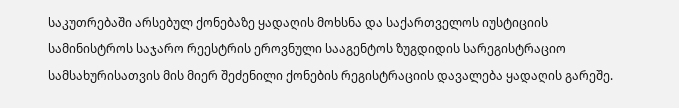საკუთრებაში არსებულ ქონებაზე ყადაღის მოხსნა და საქართველოს იუსტიციის სამინისტროს საჯარო რეესტრის ეროვნული სააგენტოს ზუგდიდის სარეგისტრაციო სამსახურისათვის მის მიერ შეძენილი ქონების რეგისტრაციის დავალება ყადაღის გარეშე.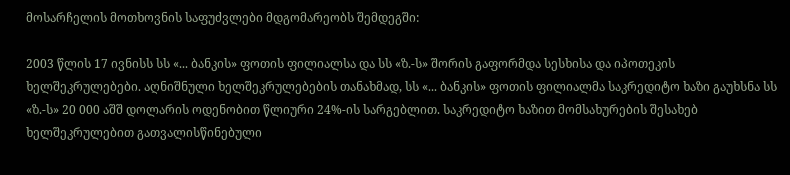მოსარჩელის მოთხოვნის საფუძვლები მდგომარეობს შემდეგში:

2003 წლის 17 ივნისს სს «... ბანკის» ფოთის ფილიალსა და სს «ზ.-ს» შორის გაფორმდა სესხისა და იპოთეკის ხელშეკრულებები. აღნიშნული ხელშეკრულებების თანახმად, სს «... ბანკის» ფოთის ფილიალმა საკრედიტო ხაზი გაუხსნა სს «ზ.-ს» 20 000 აშშ დოლარის ოდენობით წლიური 24%-ის სარგებლით. საკრედიტო ხაზით მომსახურების შესახებ ხელშეკრულებით გათვალისწინებული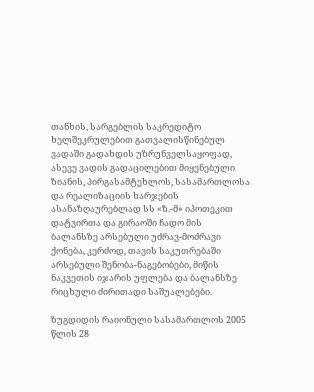თანხის, სარგებლის საკრედიტო ხელშეკრულებით გათვალისწინებულ ვადაში გადახდის უზრუნველსაყოფად, ასევე ვადის გადაცილებით მიყენებული ზიანის, პირგასამტეხლოს, სასამართლოსა და რეალიზაციის ხარჯების ასანაზღაურებლად სს «ზ.-მ» იპოთეკით დატვირთა და გირაოში ჩადო მის ბალანსზე არსებული უძრავ-მოძრავი ქონება, კერძოდ, თავის საკუთრებაში არსებული შენობა-ნაგებობები, მიწის ნაკვეთის იჯარის უფლება და ბალანსზე რიცხული ძირითადი საშუალებები.

ზუგდიდის რაიონული სასამართლოს 2005 წლის 28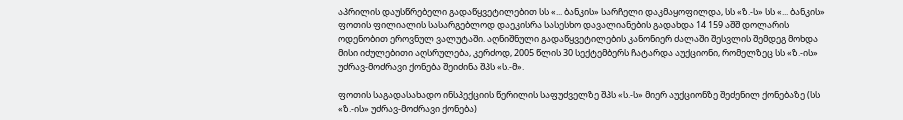აპრილის დაუსწრებელი გადაწყვეტილებით სს «... ბანკის» სარჩელი დაკმაყოფილდა, სს «ზ.-ს» სს «... ბანკის» ფოთის ფილიალის სასარგებლოდ დაეკისრა სასესხო დავალიანების გადახდა 14 159 აშშ დოლარის ოდენობით ეროვნულ ვალუტაში. აღნიშნული გადაწყვეტილების კანონიერ ძალაში შესვლის შემდეგ მოხდა მისი იძულებითი აღსრულება, კერძოდ, 2005 წლის 30 სექტემბერს ჩატარდა აუქციონი, რომელზეც სს «ზ.-ის» უძრავ-მოძრავი ქონება შეიძინა შპს «ს.-მ».

ფოთის საგადასახადო ინსპექციის წერილის საფუძველზე შპს «ს.-ს» მიერ აუქციონზე შეძენილ ქონებაზე (სს «ზ.-ის» უძრავ-მოძრავი ქონება)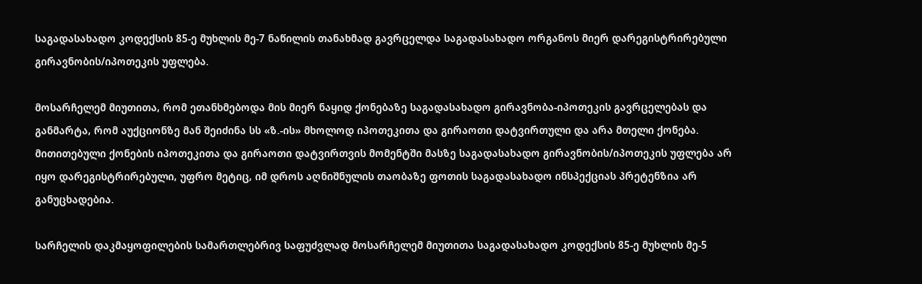საგადასახადო კოდექსის 85-ე მუხლის მე-7 ნაწილის თანახმად გავრცელდა საგადასახადო ორგანოს მიერ დარეგისტრირებული გირავნობის/იპოთეკის უფლება.

მოსარჩელემ მიუთითა, რომ ეთანხმებოდა მის მიერ ნაყიდ ქონებაზე საგადასახადო გირავნობა-იპოთეკის გავრცელებას და განმარტა, რომ აუქციონზე მან შეიძინა სს «ზ.-ის» მხოლოდ იპოთეკითა და გირაოთი დატვირთული და არა მთელი ქონება. მითითებული ქონების იპოთეკითა და გირაოთი დატვირთვის მომენტში მასზე საგადასახადო გირავნობის/იპოთეკის უფლება არ იყო დარეგისტრირებული, უფრო მეტიც, იმ დროს აღნიშნულის თაობაზე ფოთის საგადასახადო ინსპექციას პრეტენზია არ განუცხადებია.

სარჩელის დაკმაყოფილების სამართლებრივ საფუძვლად მოსარჩელემ მიუთითა საგადასახადო კოდექსის 85-ე მუხლის მე-5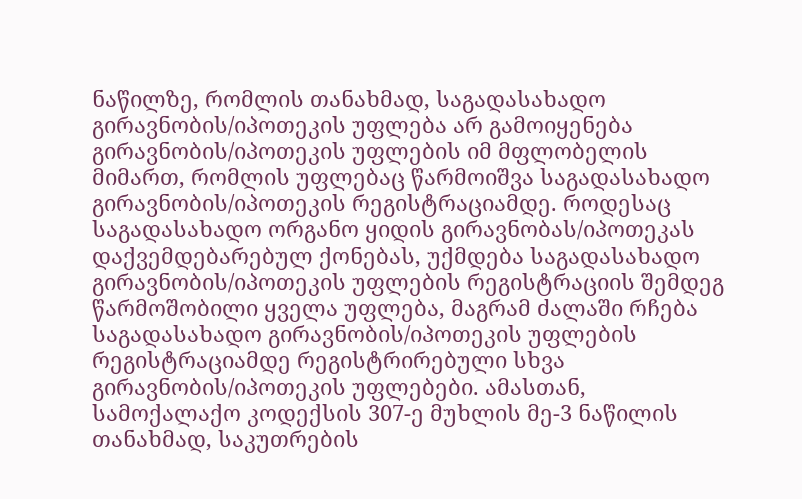ნაწილზე, რომლის თანახმად, საგადასახადო გირავნობის/იპოთეკის უფლება არ გამოიყენება გირავნობის/იპოთეკის უფლების იმ მფლობელის მიმართ, რომლის უფლებაც წარმოიშვა საგადასახადო გირავნობის/იპოთეკის რეგისტრაციამდე. როდესაც საგადასახადო ორგანო ყიდის გირავნობას/იპოთეკას დაქვემდებარებულ ქონებას, უქმდება საგადასახადო გირავნობის/იპოთეკის უფლების რეგისტრაციის შემდეგ წარმოშობილი ყველა უფლება, მაგრამ ძალაში რჩება საგადასახადო გირავნობის/იპოთეკის უფლების რეგისტრაციამდე რეგისტრირებული სხვა გირავნობის/იპოთეკის უფლებები. ამასთან, სამოქალაქო კოდექსის 307-ე მუხლის მე-3 ნაწილის თანახმად, საკუთრების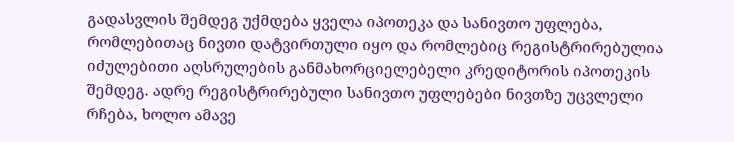გადასვლის შემდეგ უქმდება ყველა იპოთეკა და სანივთო უფლება, რომლებითაც ნივთი დატვირთული იყო და რომლებიც რეგისტრირებულია იძულებითი აღსრულების განმახორციელებელი კრედიტორის იპოთეკის შემდეგ. ადრე რეგისტრირებული სანივთო უფლებები ნივთზე უცვლელი რჩება, ხოლო ამავე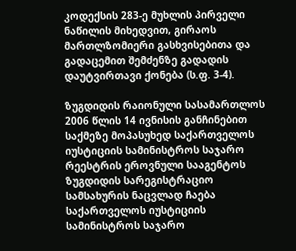კოდექსის 283-ე მუხლის პირველი ნაწილის მიხედვით, გირაოს მართლზომიერი გასხვისებითა და გადაცემით შემძენზე გადადის დაუტვირთავი ქონება (ს.ფ. 3-4).

ზუგდიდის რაიონული სასამართლოს 2006 წლის 14 ივნისის განჩინებით საქმეზე მოპასუხედ საქართველოს იუსტიციის სამინისტროს საჯარო რეესტრის ეროვნული სააგენტოს ზუგდიდის სარეგისტრაციო სამსახურის ნაცვლად ჩაება საქართველოს იუსტიციის სამინისტროს საჯარო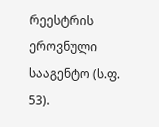რეესტრის ეროვნული სააგენტო (ს.ფ. 53).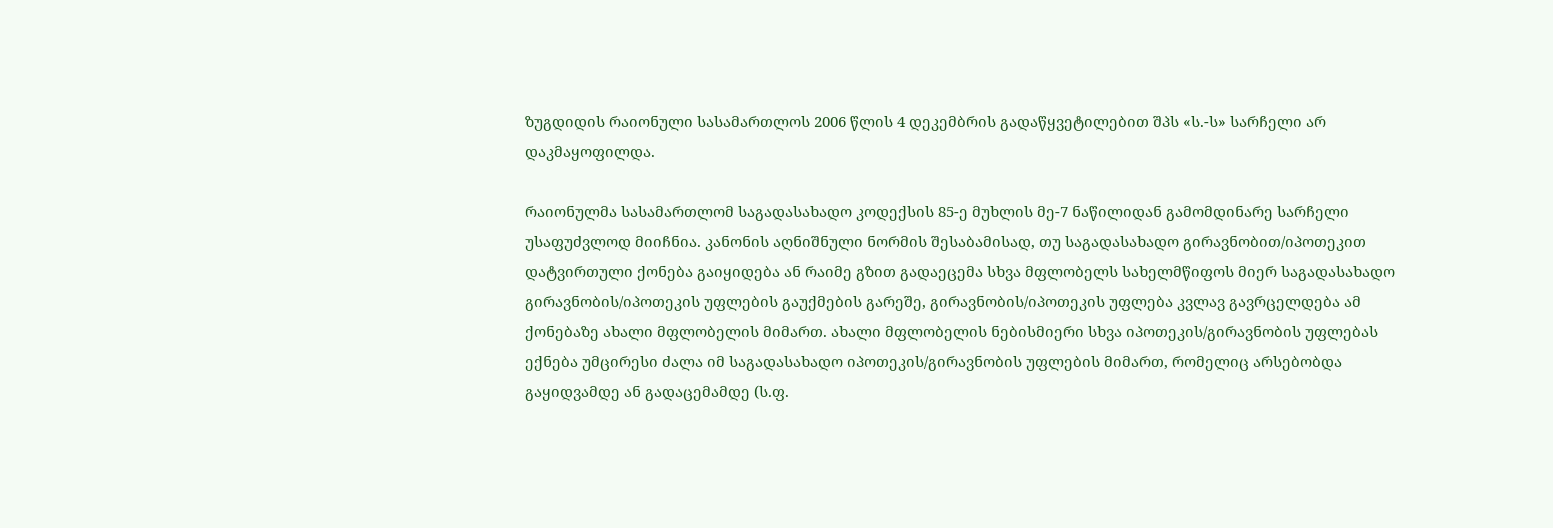ზუგდიდის რაიონული სასამართლოს 2006 წლის 4 დეკემბრის გადაწყვეტილებით შპს «ს.-ს» სარჩელი არ დაკმაყოფილდა.

რაიონულმა სასამართლომ საგადასახადო კოდექსის 85-ე მუხლის მე-7 ნაწილიდან გამომდინარე სარჩელი უსაფუძვლოდ მიიჩნია. კანონის აღნიშნული ნორმის შესაბამისად, თუ საგადასახადო გირავნობით/იპოთეკით დატვირთული ქონება გაიყიდება ან რაიმე გზით გადაეცემა სხვა მფლობელს სახელმწიფოს მიერ საგადასახადო გირავნობის/იპოთეკის უფლების გაუქმების გარეშე, გირავნობის/იპოთეკის უფლება კვლავ გავრცელდება ამ ქონებაზე ახალი მფლობელის მიმართ. ახალი მფლობელის ნებისმიერი სხვა იპოთეკის/გირავნობის უფლებას ექნება უმცირესი ძალა იმ საგადასახადო იპოთეკის/გირავნობის უფლების მიმართ, რომელიც არსებობდა გაყიდვამდე ან გადაცემამდე (ს.ფ.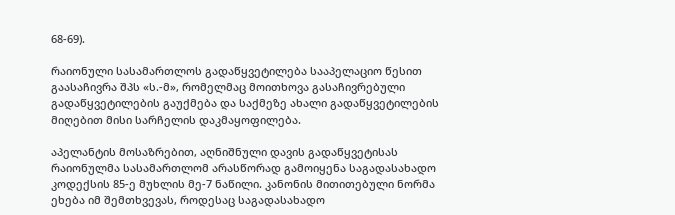68-69).

რაიონული სასამართლოს გადაწყვეტილება სააპელაციო წესით გაასაჩივრა შპს «ს.-მ», რომელმაც მოითხოვა გასაჩივრებული გადაწყვეტილების გაუქმება და საქმეზე ახალი გადაწყვეტილების მიღებით მისი სარჩელის დაკმაყოფილება.

აპელანტის მოსაზრებით, აღნიშნული დავის გადაწყვეტისას რაიონულმა სასამართლომ არასწორად გამოიყენა საგადასახადო კოდექსის 85-ე მუხლის მე-7 ნაწილი. კანონის მითითებული ნორმა ეხება იმ შემთხვევას, როდესაც საგადასახადო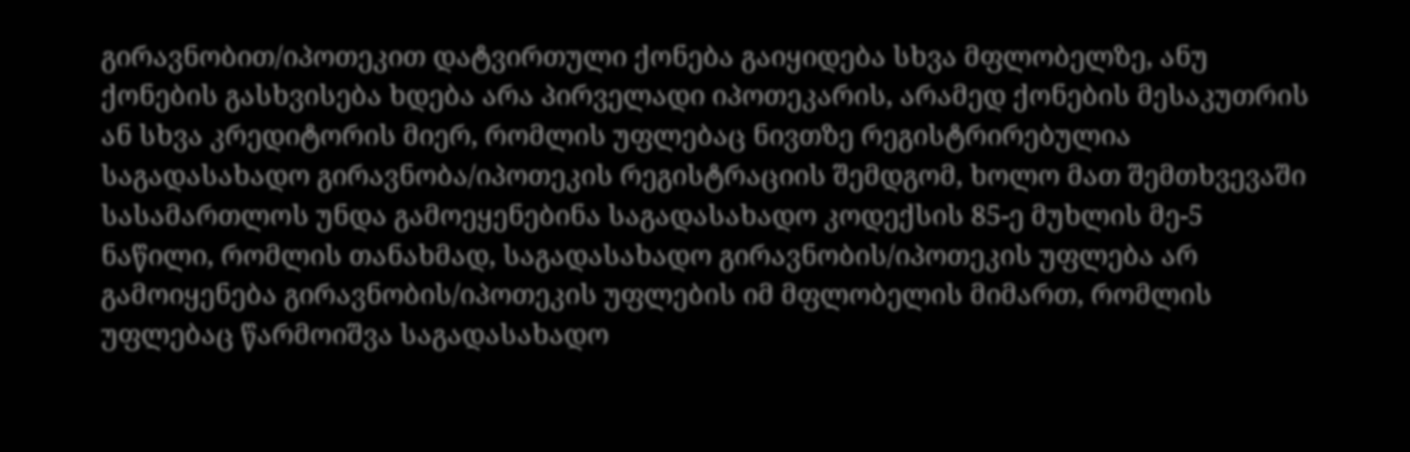გირავნობით/იპოთეკით დატვირთული ქონება გაიყიდება სხვა მფლობელზე, ანუ ქონების გასხვისება ხდება არა პირველადი იპოთეკარის, არამედ ქონების მესაკუთრის ან სხვა კრედიტორის მიერ, რომლის უფლებაც ნივთზე რეგისტრირებულია საგადასახადო გირავნობა/იპოთეკის რეგისტრაციის შემდგომ, ხოლო მათ შემთხვევაში სასამართლოს უნდა გამოეყენებინა საგადასახადო კოდექსის 85-ე მუხლის მე-5 ნაწილი, რომლის თანახმად, საგადასახადო გირავნობის/იპოთეკის უფლება არ გამოიყენება გირავნობის/იპოთეკის უფლების იმ მფლობელის მიმართ, რომლის უფლებაც წარმოიშვა საგადასახადო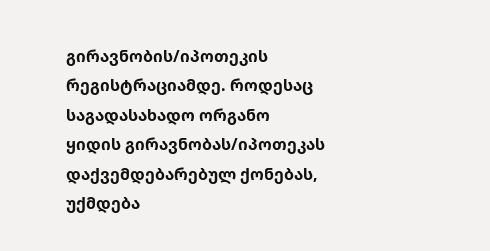გირავნობის/იპოთეკის რეგისტრაციამდე. როდესაც საგადასახადო ორგანო ყიდის გირავნობას/იპოთეკას დაქვემდებარებულ ქონებას, უქმდება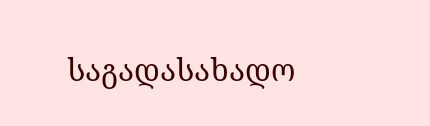საგადასახადო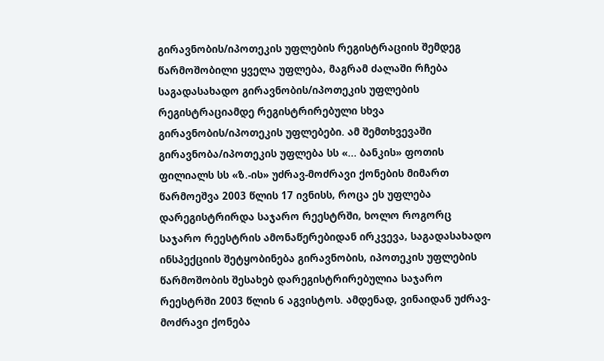გირავნობის/იპოთეკის უფლების რეგისტრაციის შემდეგ წარმოშობილი ყველა უფლება, მაგრამ ძალაში რჩება საგადასახადო გირავნობის/იპოთეკის უფლების რეგისტრაციამდე რეგისტრირებული სხვა გირავნობის/იპოთეკის უფლებები. ამ შემთხვევაში გირავნობა/იპოთეკის უფლება სს «... ბანკის» ფოთის ფილიალს სს «ზ.-ის» უძრავ-მოძრავი ქონების მიმართ წარმოეშვა 2003 წლის 17 ივნისს, როცა ეს უფლება დარეგისტრირდა საჯარო რეესტრში, ხოლო როგორც საჯარო რეესტრის ამონაწერებიდან ირკვევა, საგადასახადო ინსპექციის შეტყობინება გირავნობის, იპოთეკის უფლების წარმოშობის შესახებ დარეგისტრირებულია საჯარო რეესტრში 2003 წლის 6 აგვისტოს. ამდენად, ვინაიდან უძრავ-მოძრავი ქონება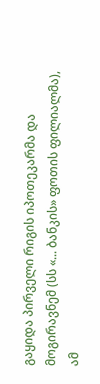გაყიდა პირველი რიგის იპოთეკარმა და მოგირავნემ (სს «... ბანკის» ფოთის ფილიალმა), ამ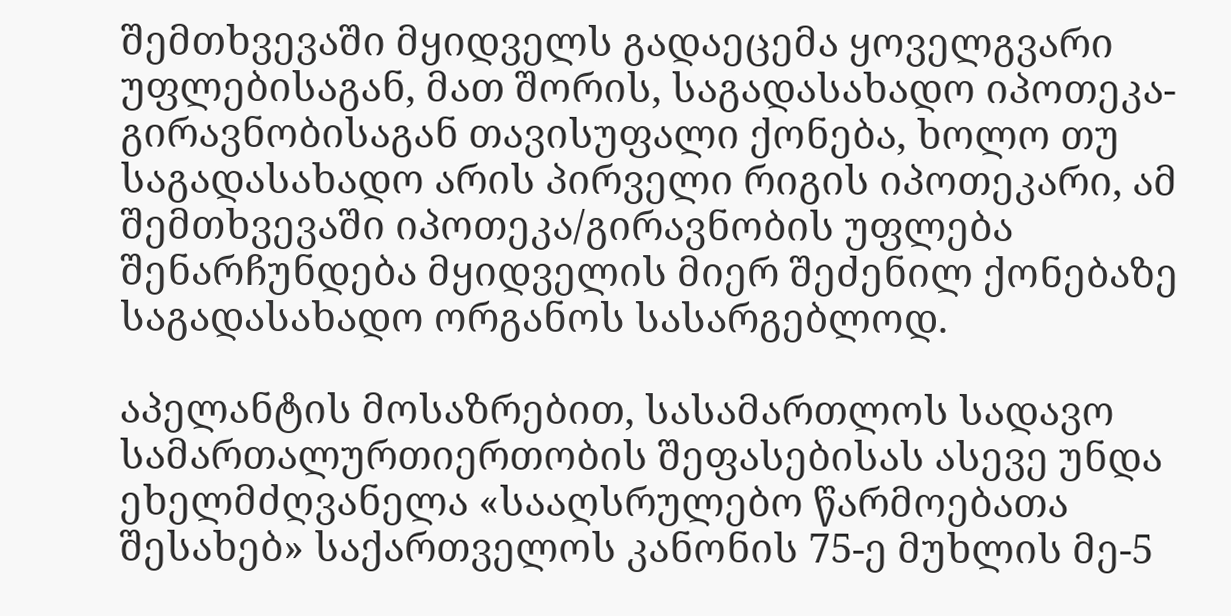შემთხვევაში მყიდველს გადაეცემა ყოველგვარი უფლებისაგან, მათ შორის, საგადასახადო იპოთეკა-გირავნობისაგან თავისუფალი ქონება, ხოლო თუ საგადასახადო არის პირველი რიგის იპოთეკარი, ამ შემთხვევაში იპოთეკა/გირავნობის უფლება შენარჩუნდება მყიდველის მიერ შეძენილ ქონებაზე საგადასახადო ორგანოს სასარგებლოდ.

აპელანტის მოსაზრებით, სასამართლოს სადავო სამართალურთიერთობის შეფასებისას ასევე უნდა ეხელმძღვანელა «სააღსრულებო წარმოებათა შესახებ» საქართველოს კანონის 75-ე მუხლის მე-5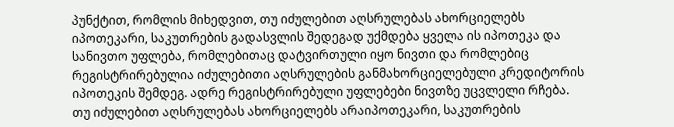პუნქტით, რომლის მიხედვით, თუ იძულებით აღსრულებას ახორციელებს იპოთეკარი, საკუთრების გადასვლის შედეგად უქმდება ყველა ის იპოთეკა და სანივთო უფლება, რომლებითაც დატვირთული იყო ნივთი და რომლებიც რეგისტრირებულია იძულებითი აღსრულების განმახორციელებული კრედიტორის იპოთეკის შემდეგ. ადრე რეგისტრირებული უფლებები ნივთზე უცვლელი რჩება. თუ იძულებით აღსრულებას ახორციელებს არაიპოთეკარი, საკუთრების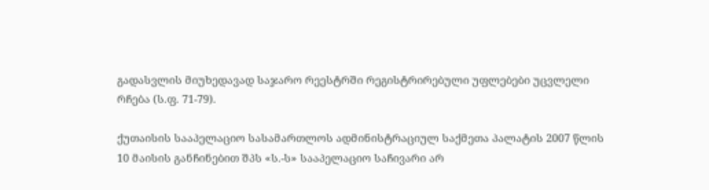გადასვლის მიუხედავად საჯარო რეესტრში რეგისტრირებული უფლებები უცვლელი რჩება (ს.ფ. 71-79).

ქუთაისის სააპელაციო სასამართლოს ადმინისტრაციულ საქმეთა პალატის 2007 წლის 10 მაისის განჩინებით შპს «ს.-ს» სააპელაციო საჩივარი არ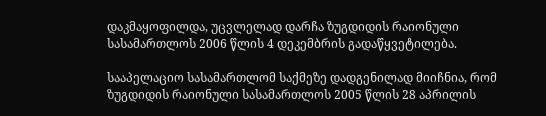დაკმაყოფილდა, უცვლელად დარჩა ზუგდიდის რაიონული სასამართლოს 2006 წლის 4 დეკემბრის გადაწყვეტილება.

სააპელაციო სასამართლომ საქმეზე დადგენილად მიიჩნია, რომ ზუგდიდის რაიონული სასამართლოს 2005 წლის 28 აპრილის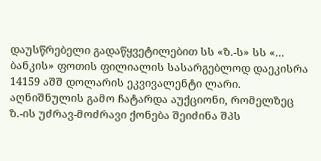დაუსწრებელი გადაწყვეტილებით სს «ზ.-ს» სს «... ბანკის» ფოთის ფილიალის სასარგებლოდ დაეკისრა 14159 აშშ დოლარის ეკვივალენტი ლარი. აღნიშნულის გამო ჩატარდა აუქციონი, რომელზეც ზ.-ის უძრავ-მოძრავი ქონება შეიძინა შპს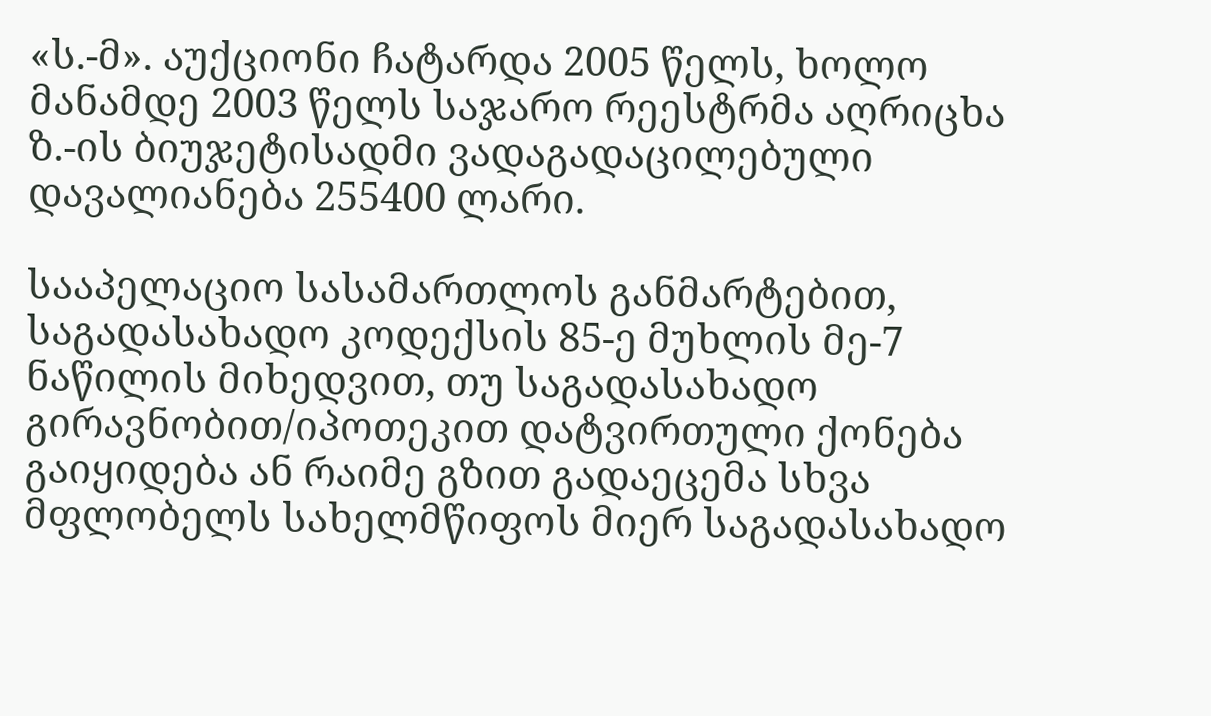«ს.-მ». აუქციონი ჩატარდა 2005 წელს, ხოლო მანამდე 2003 წელს საჯარო რეესტრმა აღრიცხა ზ.-ის ბიუჯეტისადმი ვადაგადაცილებული დავალიანება 255400 ლარი.

სააპელაციო სასამართლოს განმარტებით, საგადასახადო კოდექსის 85-ე მუხლის მე-7 ნაწილის მიხედვით, თუ საგადასახადო გირავნობით/იპოთეკით დატვირთული ქონება გაიყიდება ან რაიმე გზით გადაეცემა სხვა მფლობელს სახელმწიფოს მიერ საგადასახადო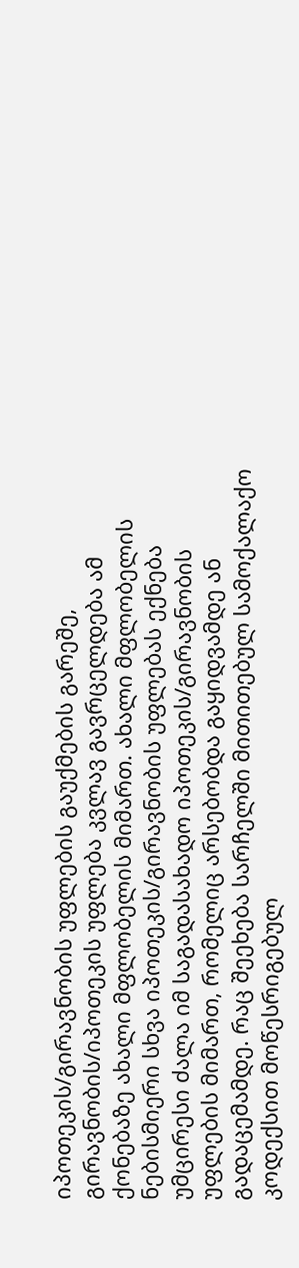იპოთეკის/გირავნობის უფლების გაუქმების გარეშე, გირავნობის/იპოთეკის უფლება კვლავ გავრცელდება ამ ქონებაზე ახალი მფლობელის მიმართ. ახალი მფლობელის ნებისმიერი სხვა იპოთეკის/გირავნობის უფლებას ექნება უმცირესი ძალა იმ საგადასახადო იპოთეკის/გირავნობის უფლების მიმართ, რომელიც არსებობდა გაყიდვამდე ან გადაცემამდე. რაც შეეხება სარჩელში მითითებულ სამოქალაქო კოდექსით მოწესრიგებულ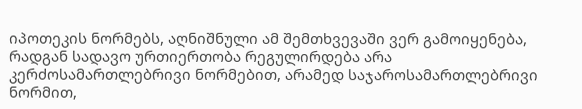იპოთეკის ნორმებს, აღნიშნული ამ შემთხვევაში ვერ გამოიყენება, რადგან სადავო ურთიერთობა რეგულირდება არა კერძოსამართლებრივი ნორმებით, არამედ საჯაროსამართლებრივი ნორმით,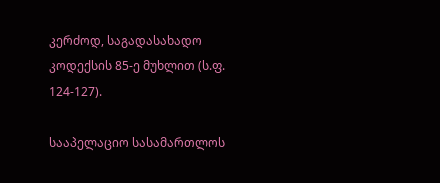კერძოდ, საგადასახადო კოდექსის 85-ე მუხლით (ს.ფ. 124-127).

სააპელაციო სასამართლოს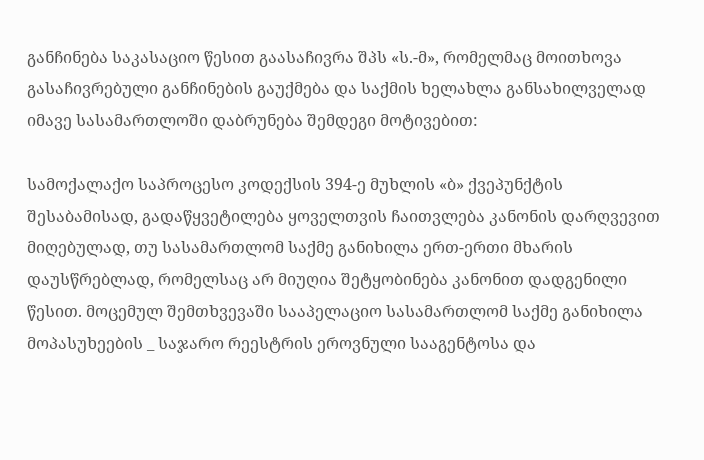განჩინება საკასაციო წესით გაასაჩივრა შპს «ს.-მ», რომელმაც მოითხოვა გასაჩივრებული განჩინების გაუქმება და საქმის ხელახლა განსახილველად იმავე სასამართლოში დაბრუნება შემდეგი მოტივებით:

სამოქალაქო საპროცესო კოდექსის 394-ე მუხლის «ბ» ქვეპუნქტის შესაბამისად, გადაწყვეტილება ყოველთვის ჩაითვლება კანონის დარღვევით მიღებულად, თუ სასამართლომ საქმე განიხილა ერთ-ერთი მხარის დაუსწრებლად, რომელსაც არ მიუღია შეტყობინება კანონით დადგენილი წესით. მოცემულ შემთხვევაში სააპელაციო სასამართლომ საქმე განიხილა მოპასუხეების _ საჯარო რეესტრის ეროვნული სააგენტოსა და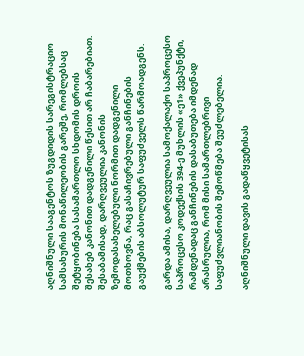აღნიშნული სააგენტოს ზუგდიდის სარეგისტრაციო სამსახურის მონაწილეობის გარეშე, რომლებსაც შეტყობინება სასამართლო სხდომის დროის შესახებ კანონით დადგენილი წესით არ ჩაბარებიათ. შესაბამისად, დარღვეულია კანონის ზემოდასახელებული ნორმით დადგენილი მოთხოვნა, რაც გასაჩივრებული განჩინების გაუქმების აბსოლუტურ საფუძველს წარმოადგენს.

გარდა ამისა, დარღვეულია სამოქალაქო საპროცესო საპროცესო კოდექსის 394-ე მუხლის «ე1» ქვეპუნქტი, რამდენადაც განჩინების დასაბუთება იმდენად არასრულია, რომ მისი სამართლებრივი საფუძვლიანობის შემოწმება შეუძლებელია.

აღნიშნული დავის გადაწყვეტისას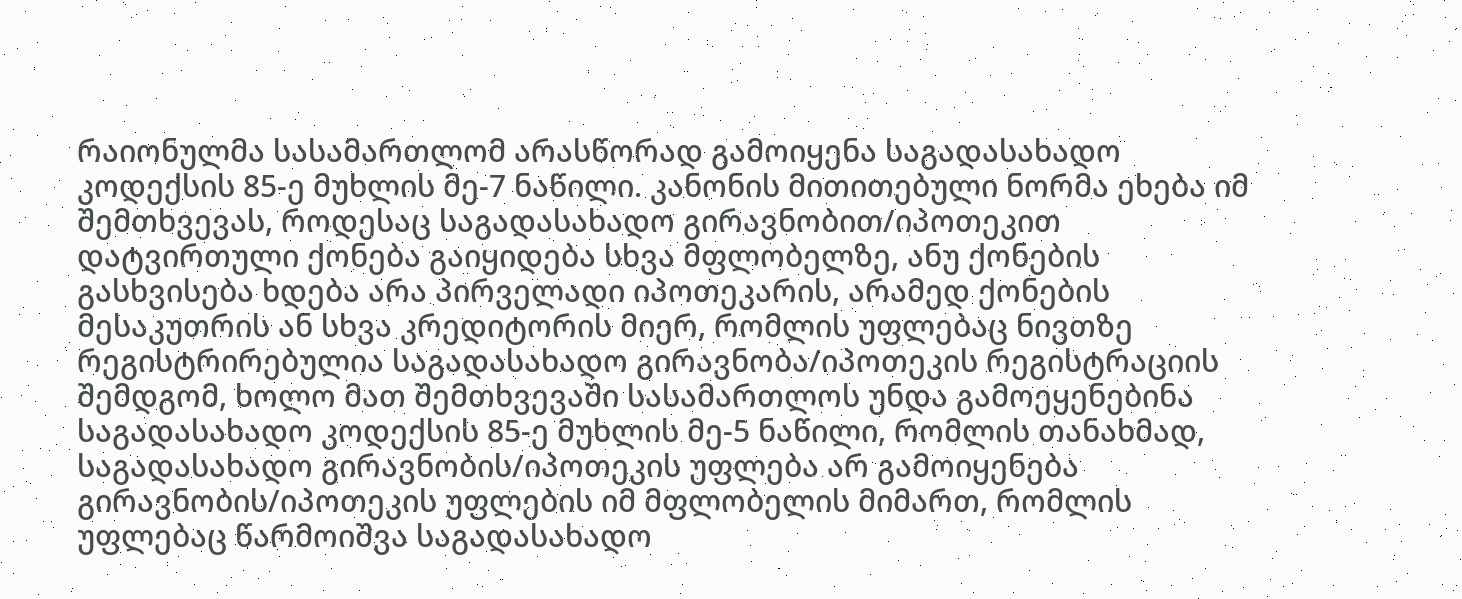რაიონულმა სასამართლომ არასწორად გამოიყენა საგადასახადო კოდექსის 85-ე მუხლის მე-7 ნაწილი. კანონის მითითებული ნორმა ეხება იმ შემთხვევას, როდესაც საგადასახადო გირავნობით/იპოთეკით დატვირთული ქონება გაიყიდება სხვა მფლობელზე, ანუ ქონების გასხვისება ხდება არა პირველადი იპოთეკარის, არამედ ქონების მესაკუთრის ან სხვა კრედიტორის მიერ, რომლის უფლებაც ნივთზე რეგისტრირებულია საგადასახადო გირავნობა/იპოთეკის რეგისტრაციის შემდგომ, ხოლო მათ შემთხვევაში სასამართლოს უნდა გამოეყენებინა საგადასახადო კოდექსის 85-ე მუხლის მე-5 ნაწილი, რომლის თანახმად, საგადასახადო გირავნობის/იპოთეკის უფლება არ გამოიყენება გირავნობის/იპოთეკის უფლების იმ მფლობელის მიმართ, რომლის უფლებაც წარმოიშვა საგადასახადო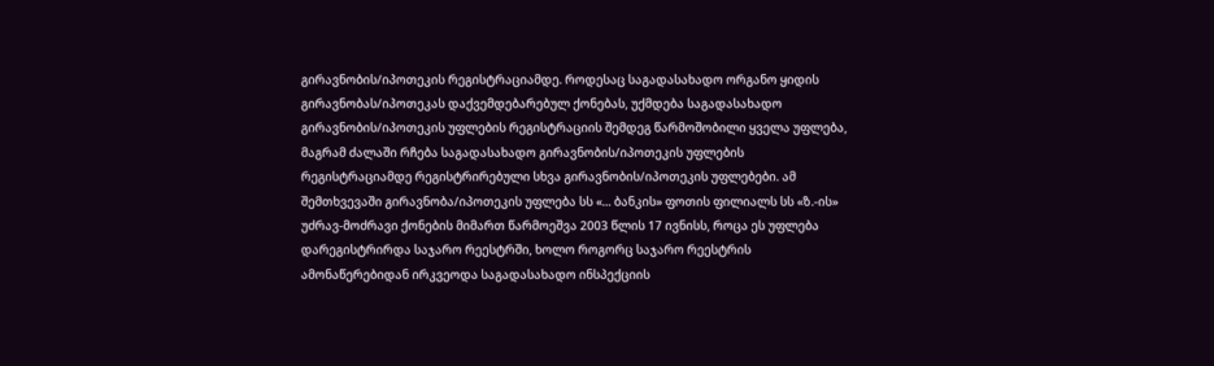გირავნობის/იპოთეკის რეგისტრაციამდე. როდესაც საგადასახადო ორგანო ყიდის გირავნობას/იპოთეკას დაქვემდებარებულ ქონებას, უქმდება საგადასახადო გირავნობის/იპოთეკის უფლების რეგისტრაციის შემდეგ წარმოშობილი ყველა უფლება, მაგრამ ძალაში რჩება საგადასახადო გირავნობის/იპოთეკის უფლების რეგისტრაციამდე რეგისტრირებული სხვა გირავნობის/იპოთეკის უფლებები. ამ შემთხვევაში გირავნობა/იპოთეკის უფლება სს «... ბანკის» ფოთის ფილიალს სს «ზ.-ის» უძრავ-მოძრავი ქონების მიმართ წარმოეშვა 2003 წლის 17 ივნისს, როცა ეს უფლება დარეგისტრირდა საჯარო რეესტრში, ხოლო როგორც საჯარო რეესტრის ამონაწერებიდან ირკვეოდა საგადასახადო ინსპექციის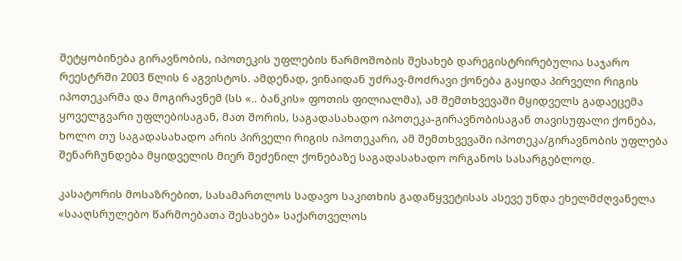შეტყობინება გირავნობის, იპოთეკის უფლების წარმოშობის შესახებ დარეგისტრირებულია საჯარო რეესტრში 2003 წლის 6 აგვისტოს. ამდენად, ვინაიდან უძრავ-მოძრავი ქონება გაყიდა პირველი რიგის იპოთეკარმა და მოგირავნემ (სს «.. ბანკის» ფოთის ფილიალმა), ამ შემთხვევაში მყიდველს გადაეცემა ყოველგვარი უფლებისაგან, მათ შორის, საგადასახადო იპოთეკა-გირავნობისაგან თავისუფალი ქონება, ხოლო თუ საგადასახადო არის პირველი რიგის იპოთეკარი, ამ შემთხვევაში იპოთეკა/გირავნობის უფლება შენარჩუნდება მყიდველის მიერ შეძენილ ქონებაზე საგადასახადო ორგანოს სასარგებლოდ.

კასატორის მოსაზრებით, სასამართლოს სადავო საკითხის გადაწყვეტისას ასევე უნდა ეხელმძღვანელა «სააღსრულებო წარმოებათა შესახებ» საქართველოს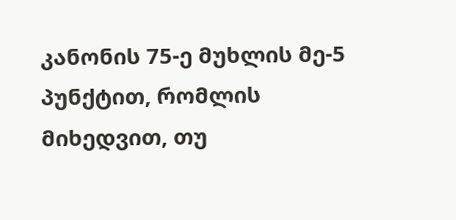კანონის 75-ე მუხლის მე-5 პუნქტით, რომლის მიხედვით, თუ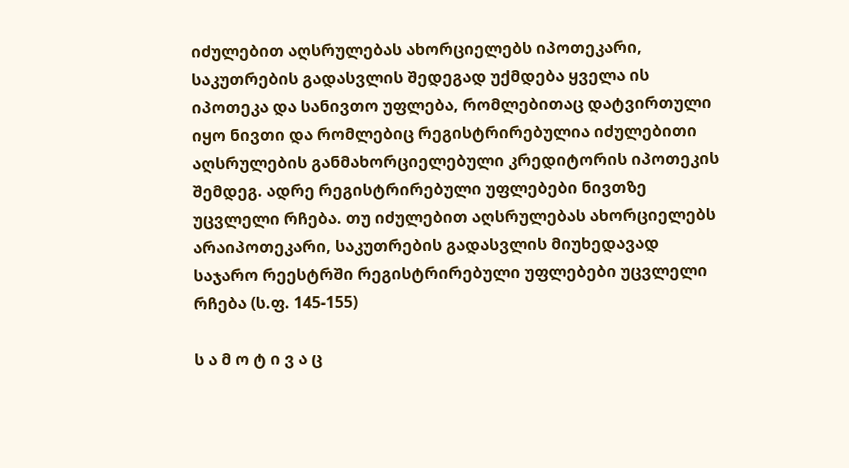იძულებით აღსრულებას ახორციელებს იპოთეკარი, საკუთრების გადასვლის შედეგად უქმდება ყველა ის იპოთეკა და სანივთო უფლება, რომლებითაც დატვირთული იყო ნივთი და რომლებიც რეგისტრირებულია იძულებითი აღსრულების განმახორციელებული კრედიტორის იპოთეკის შემდეგ. ადრე რეგისტრირებული უფლებები ნივთზე უცვლელი რჩება. თუ იძულებით აღსრულებას ახორციელებს არაიპოთეკარი, საკუთრების გადასვლის მიუხედავად საჯარო რეესტრში რეგისტრირებული უფლებები უცვლელი რჩება (ს.ფ. 145-155)

ს ა მ ო ტ ი ვ ა ც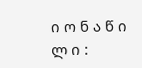ი ო ნ ა წ ი ლ ი :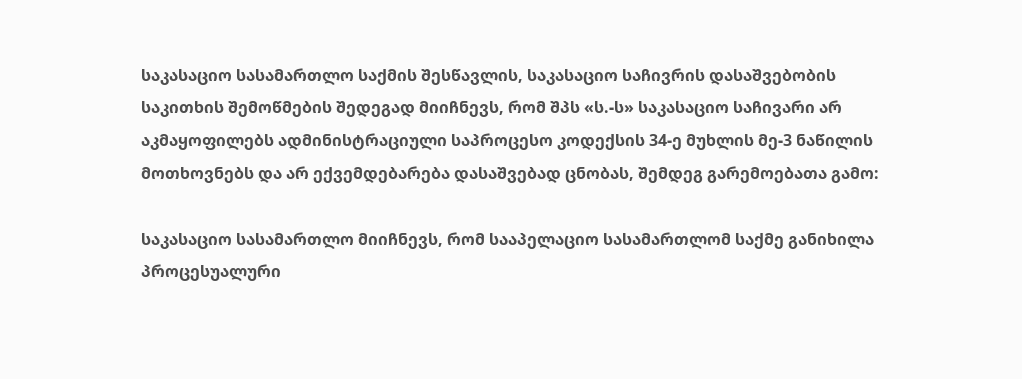საკასაციო სასამართლო საქმის შესწავლის, საკასაციო საჩივრის დასაშვებობის საკითხის შემოწმების შედეგად მიიჩნევს, რომ შპს «ს.-ს» საკასაციო საჩივარი არ აკმაყოფილებს ადმინისტრაციული საპროცესო კოდექსის 34-ე მუხლის მე-3 ნაწილის მოთხოვნებს და არ ექვემდებარება დასაშვებად ცნობას, შემდეგ გარემოებათა გამო:

საკასაციო სასამართლო მიიჩნევს, რომ სააპელაციო სასამართლომ საქმე განიხილა პროცესუალური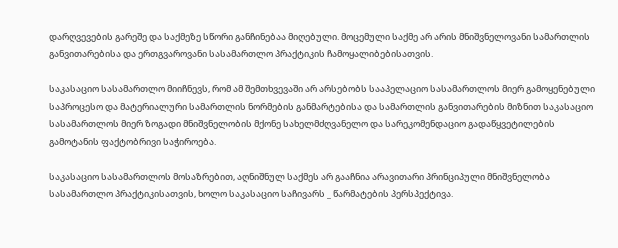დარღვევების გარეშე და საქმეზე სწორი განჩინებაა მიღებული. მოცემული საქმე არ არის მნიშვნელოვანი სამართლის განვითარებისა და ერთგვაროვანი სასამართლო პრაქტიკის ჩამოყალიბებისათვის.

საკასაციო სასამართლო მიიჩნევს, რომ ამ შემთხვევაში არ არსებობს სააპელაციო სასამართლოს მიერ გამოყენებული საპროცესო და მატერიალური სამართლის ნორმების განმარტებისა და სამართლის განვითარების მიზნით საკასაციო სასამართლოს მიერ ზოგადი მნიშვნელობის მქონე სახელმძღვანელო და სარეკომენდაციო გადაწყვეტილების გამოტანის ფაქტობრივი საჭიროება.

საკასაციო სასამართლოს მოსაზრებით, აღნიშნულ საქმეს არ გააჩნია არავითარი პრინციპული მნიშვნელობა სასამართლო პრაქტიკისათვის, ხოლო საკასაციო საჩივარს _ წარმატების პერსპექტივა.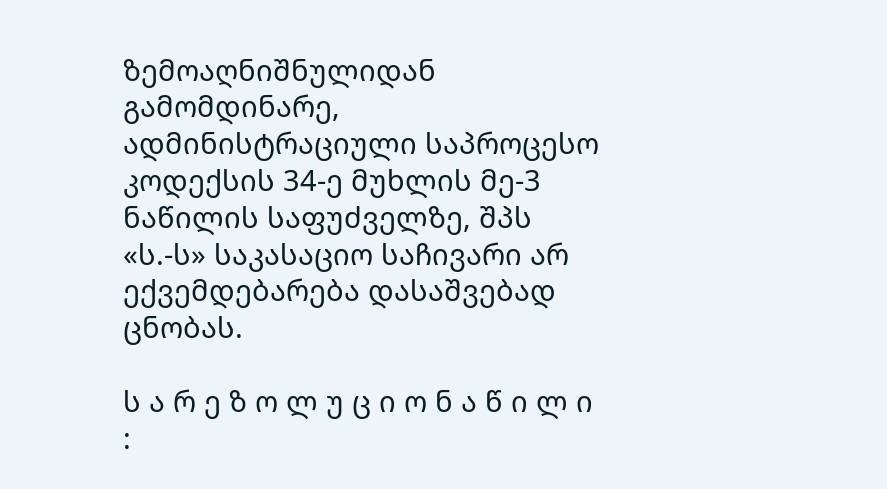ზემოაღნიშნულიდან გამომდინარე, ადმინისტრაციული საპროცესო კოდექსის 34-ე მუხლის მე-3 ნაწილის საფუძველზე, შპს «ს.-ს» საკასაციო საჩივარი არ ექვემდებარება დასაშვებად ცნობას.

ს ა რ ე ზ ო ლ უ ც ი ო ნ ა წ ი ლ ი :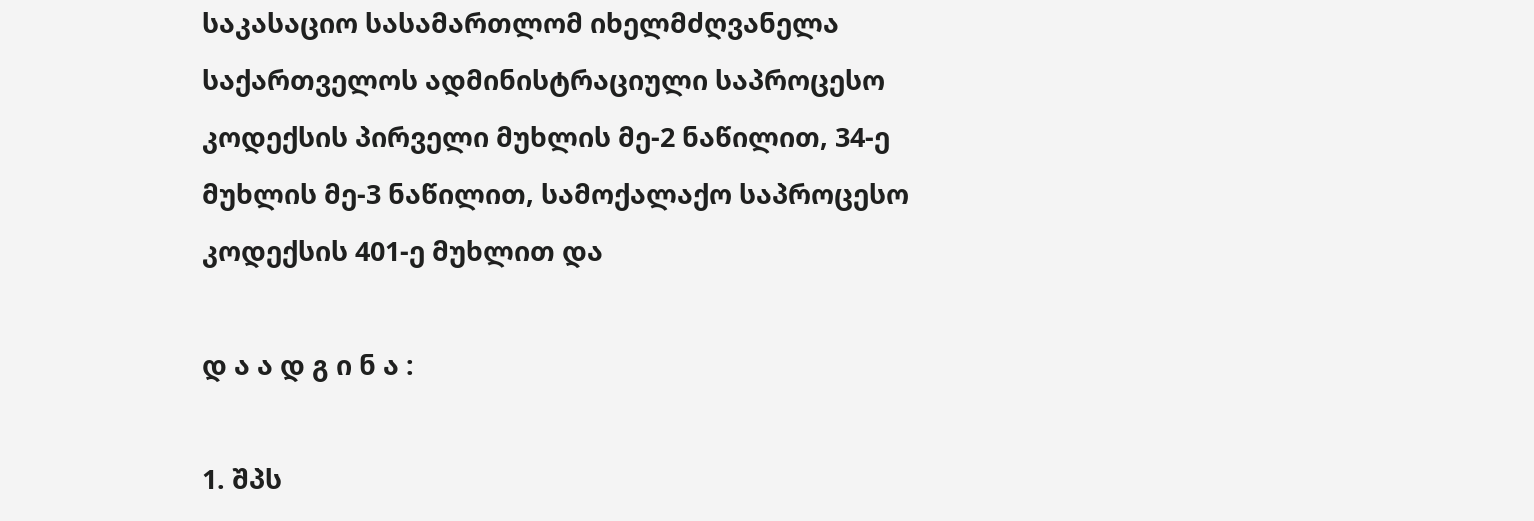საკასაციო სასამართლომ იხელმძღვანელა საქართველოს ადმინისტრაციული საპროცესო კოდექსის პირველი მუხლის მე-2 ნაწილით, 34-ე მუხლის მე-3 ნაწილით, სამოქალაქო საპროცესო კოდექსის 401-ე მუხლით და

დ ა ა დ გ ი ნ ა :

1. შპს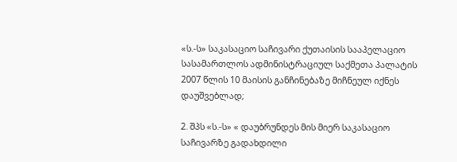«ს.-ს» საკასაციო საჩივარი ქუთაისის სააპელაციო სასამართლოს ადმინისტრაციულ საქმეთა პალატის 2007 წლის 10 მაისის განჩინებაზე მიჩნეულ იქნეს დაუშვებლად;

2. შპს «ს.-ს» « დაუბრუნდეს მის მიერ საკასაციო საჩივარზე გადახდილი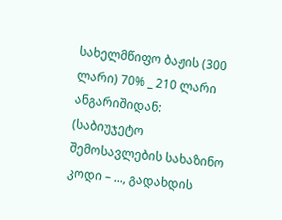სახელმწიფო ბაჟის (300 ლარი) 70% _ 210 ლარი ანგარიშიდან: (საბიუჯეტო შემოსავლების სახაზინო კოდი – ..., გადახდის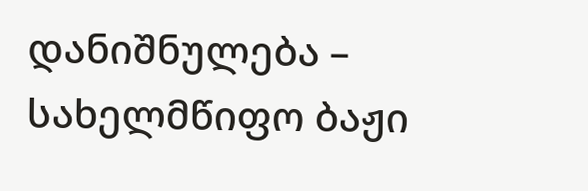დანიშნულება – სახელმწიფო ბაჟი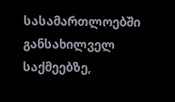სასამართლოებში განსახილველ საქმეებზე,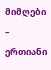მიმღები – ერთიანი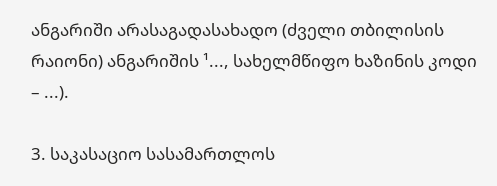ანგარიში არასაგადასახადო (ძველი თბილისის რაიონი) ანგარიშის ¹..., სახელმწიფო ხაზინის კოდი – ...).

3. საკასაციო სასამართლოს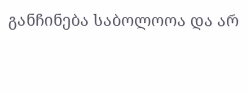განჩინება საბოლოოა და არ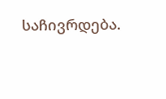საჩივრდება.